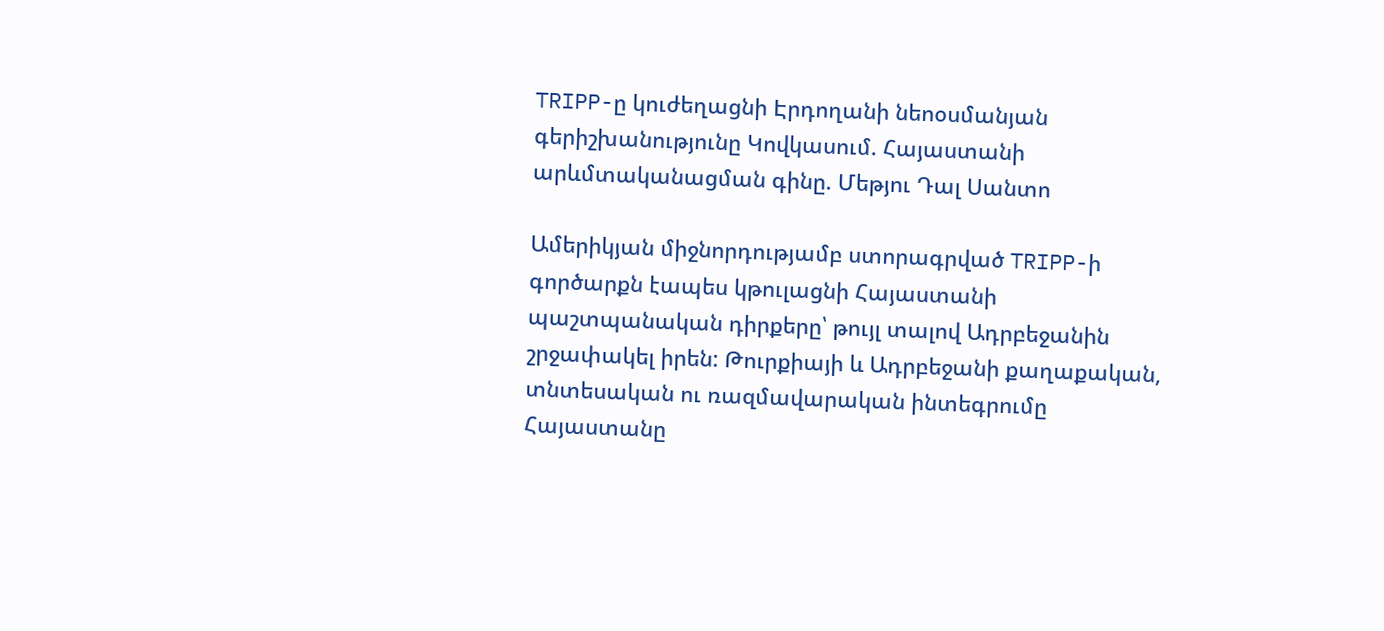TRIPP-ը կուժեղացնի Էրդողանի նեոօսմանյան գերիշխանությունը Կովկասում. Հայաստանի արևմտականացման գինը. Մեթյու Դալ Սանտո

Ամերիկյան միջնորդությամբ ստորագրված TRIPP-ի գործարքն էապես կթուլացնի Հայաստանի պաշտպանական դիրքերը՝ թույլ տալով Ադրբեջանին շրջափակել իրեն: Թուրքիայի և Ադրբեջանի քաղաքական, տնտեսական ու ռազմավարական ինտեգրումը Հայաստանը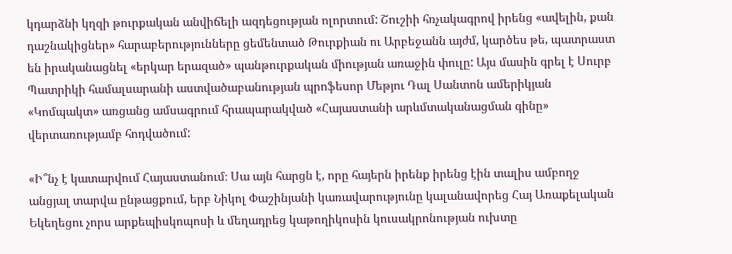կդարձնի կղզի թուրքական անվիճելի ազդեցության ոլորտում: Շուշիի հռչակագրով իրենց «ավելին, քան դաշնակիցներ» հարաբերությունները ցեմենտած Թուրքիան ու Արբեջանն այժմ, կարծես թե, պատրաստ են իրականացնել «երկար երազած» պանթուրքական միության առաջին փուլը: Այս մասին գրել է Սուրբ Պատրիկի համալսարանի աստվածաբանության պրոֆեսոր Մեթյու Դալ Սանտոն ամերիկյան «Կոմպակտ» առցանց ամսագրում հրապարակված «Հայաստանի արևմտականացման գինը» վերտառությամբ հոդվածում:

«Ի՞նչ է կատարվում Հայաստանում։ Սա այն հարցն է, որը հայերն իրենք իրենց էին տալիս ամբողջ անցյալ տարվա ընթացքում, երբ Նիկոլ Փաշինյանի կառավարությունը կալանավորեց Հայ Առաքելական Եկեղեցու չորս արքեպիսկոպոսի և մեղադրեց կաթողիկոսին կուսակրոնության ուխտը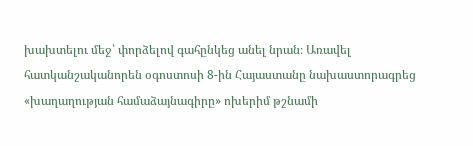խախտելու մեջ՝ փորձելով գահընկեց անել նրան։ Առավել հատկանշականորեն օգոստոսի 8-ին Հայաստանը նախաստորագրեց «խաղաղության համաձայնագիրը» ոխերիմ թշնամի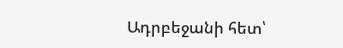Ադրբեջանի հետ՝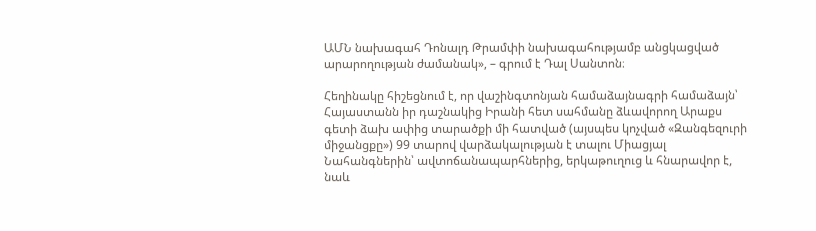ԱՄՆ նախագահ Դոնալդ Թրամփի նախագահությամբ անցկացված արարողության ժամանակ», – գրում է Դալ Սանտոն։

Հեղինակը հիշեցնում է, որ վաշինգտոնյան համաձայնագրի համաձայն՝ Հայաստանն իր դաշնակից Իրանի հետ սահմանը ձևավորող Արաքս գետի ձախ ափից տարածքի մի հատված (այսպես կոչված «Զանգեզուրի միջանցքը») 99 տարով վարձակալության է տալու Միացյալ Նահանգներին՝ ավտոճանապարհներից, երկաթուղուց և հնարավոր է, նաև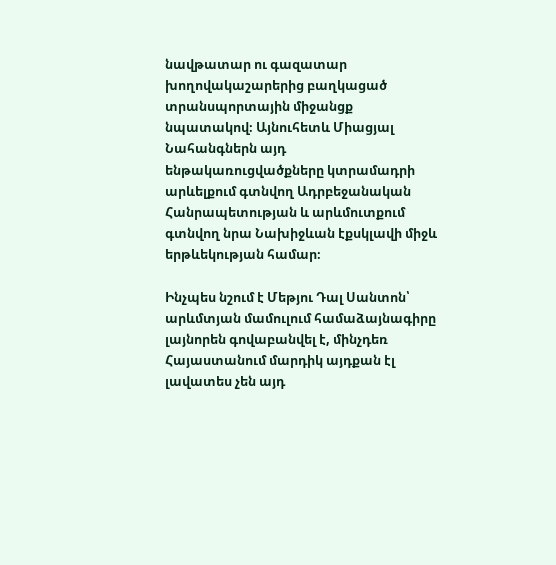նավթատար ու գազատար խողովակաշարերից բաղկացած տրանսպորտային միջանցք նպատակով։ Այնուհետև Միացյալ Նահանգներն այդ ենթակառուցվածքները կտրամադրի արևելքում գտնվող Ադրբեջանական Հանրապետության և արևմուտքում գտնվող նրա Նախիջևան էքսկլավի միջև երթևեկության համար։

Ինչպես նշում է Մեթյու Դալ Սանտոն՝ արևմտյան մամուլում համաձայնագիրը լայնորեն գովաբանվել է, մինչդեռ Հայաստանում մարդիկ այդքան էլ լավատես չեն այդ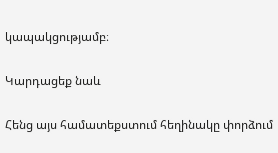կապակցությամբ։

Կարդացեք նաև

Հենց այս համատեքստում հեղինակը փորձում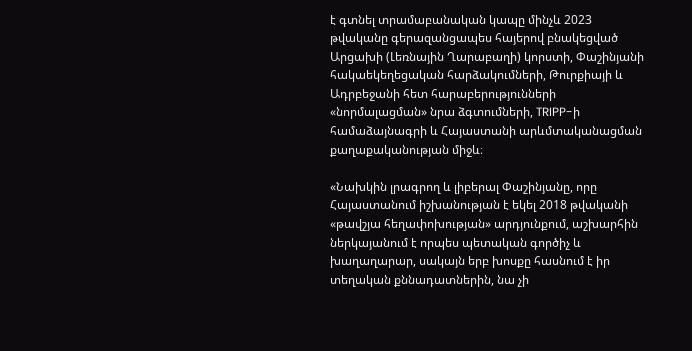է գտնել տրամաբանական կապը մինչև 2023 թվականը գերազանցապես հայերով բնակեցված Արցախի (Լեռնային Ղարաբաղի) կորստի, Փաշինյանի հակաեկեղեցական հարձակումների, Թուրքիայի և Ադրբեջանի հետ հարաբերությունների «նորմալացման» նրա ձգտումների, TRIPP-ի համաձայնագրի և Հայաստանի արևմտականացման քաղաքականության միջև։

«Նախկին լրագրող և լիբերալ Փաշինյանը, որը Հայաստանում իշխանության է եկել 2018 թվականի «թավշյա հեղափոխության» արդյունքում, աշխարհին ներկայանում է որպես պետական գործիչ և խաղաղարար, սակայն երբ խոսքը հասնում է իր տեղական քննադատներին, նա չի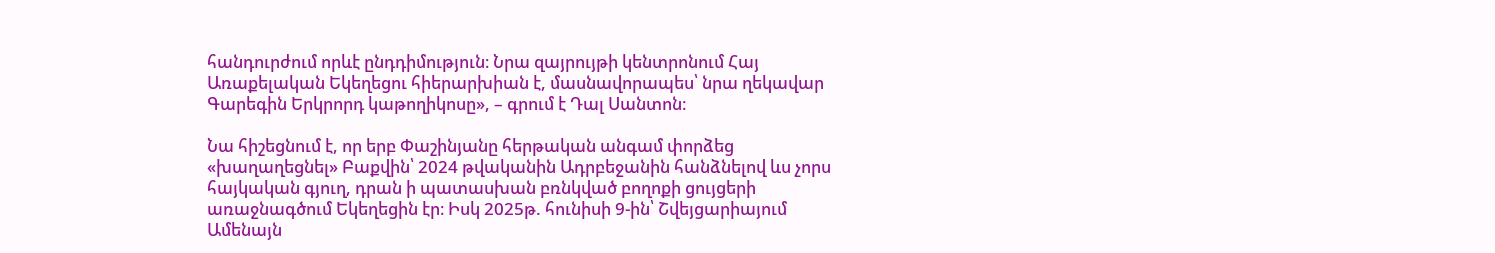հանդուրժում որևէ ընդդիմություն։ Նրա զայրույթի կենտրոնում Հայ Առաքելական Եկեղեցու հիերարխիան է, մասնավորապես՝ նրա ղեկավար Գարեգին Երկրորդ կաթողիկոսը», – գրում է Դալ Սանտոն։

Նա հիշեցնում է, որ երբ Փաշինյանը հերթական անգամ փորձեց «խաղաղեցնել» Բաքվին՝ 2024 թվականին Ադրբեջանին հանձնելով ևս չորս հայկական գյուղ, դրան ի պատասխան բռնկված բողոքի ցույցերի առաջնագծում Եկեղեցին էր։ Իսկ 2025թ. հունիսի 9-ին՝ Շվեյցարիայում Ամենայն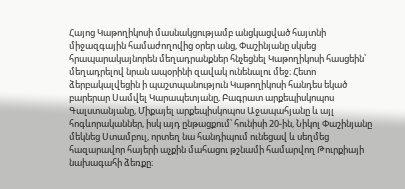Հայոց Կաթողիկոսի մասնակցությամբ անցկացված հայտնի միջազգային համաժողովից օրեր անց, Փաշինյանը սկսեց հրապարակայնորեն մեղադրանքներ հնչեցնել Կաթողիկոսի հասցեին՝ մեղադրելով նրան ապօրինի զավակ ունենալու մեջ։ Հետո ձերբակալվեցին ի պաշտպանություն Կաթողիկոսի հանդես եկած բարերար Սամվել Կարապետյանը, Բագրատ արքեպիսկոպոս Գալստանյանը, Միքայել արքեպիսկոպոս Աջապահյանը և այլ հոգևորականներ, իսկ այդ ընթացքում՝ հունիսի 20-ին, Նիկոլ Փաշինյանը մեկնեց Ստամբուլ, որտեղ նա հանդիպում ունեցավ և սեղմեց հազարավոր հայերի աչքին մահացու թշնամի համարվող Թուրքիայի նախագահի ձեռքը։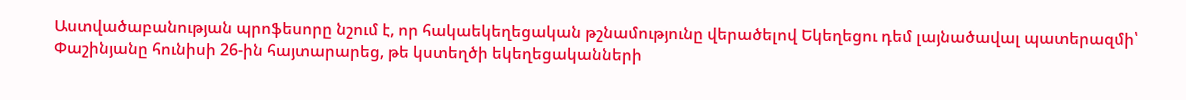Աստվածաբանության պրոֆեսորը նշում է, որ հակաեկեղեցական թշնամությունը վերածելով Եկեղեցու դեմ լայնածավալ պատերազմի՝ Փաշինյանը հունիսի 26-ին հայտարարեց, թե կստեղծի եկեղեցականների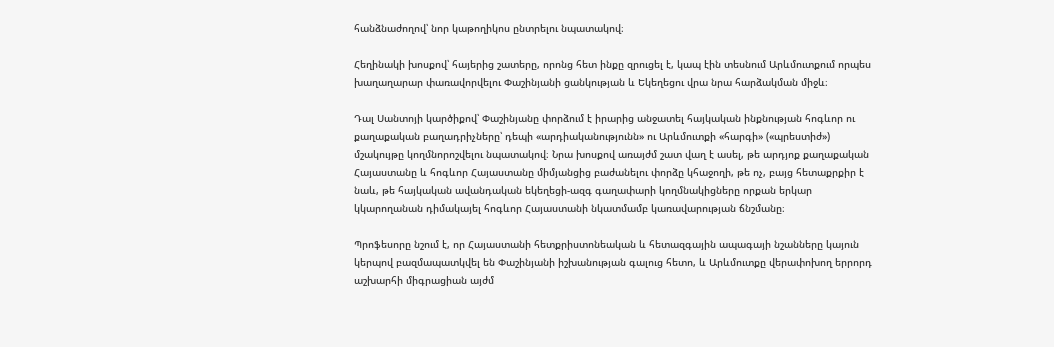հանձնաժողով՝ նոր կաթողիկոս ընտրելու նպատակով։

Հեղինակի խոսքով՝ հայերից շատերը, որոնց հետ ինքը զրուցել է, կապ էին տեսնում Արևմուտքում որպես խաղաղարար փառավորվելու Փաշինյանի ցանկության և Եկեղեցու վրա նրա հարձակման միջև։

Դալ Սանտոյի կարծիքով՝ Փաշինյանը փորձում է իրարից անջատել հայկական ինքնության հոգևոր ու քաղաքական բաղադրիչները՝ դեպի «արդիականությունն» ու Արևմուտքի «հարգի» («պրեստիժ») մշակույթը կողմնորոշվելու նպատակով։ Նրա խոսքով առայժմ շատ վաղ է ասել, թե արդյոք քաղաքական Հայաստանը և հոգևոր Հայաստանը միմյանցից բաժանելու փորձը կհաջողի, թե ոչ, բայց հետաքրքիր է նաև, թե հայկական ավանդական եկեղեցի-ազգ գաղափարի կողմնակիցները որքան երկար կկարողանան դիմակայել հոգևոր Հայաստանի նկատմամբ կառավարության ճնշմանը։

Պրոֆեսորը նշում է, որ Հայաստանի հետքրիստոնեական և հետազգային ապագայի նշանները կայուն կերպով բազմապատկվել են Փաշինյանի իշխանության գալուց հետո, և Արևմուտքը վերափոխող երրորդ աշխարհի միգրացիան այժմ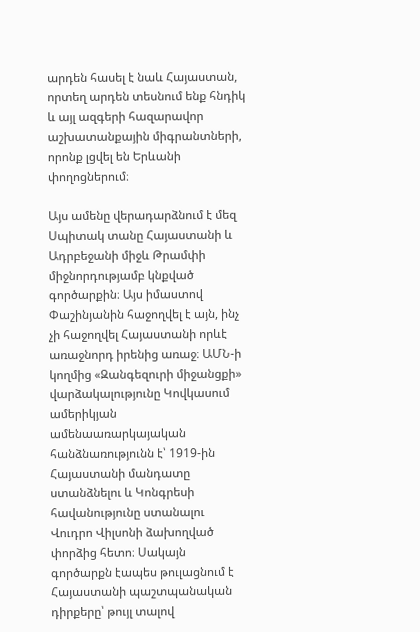արդեն հասել է նաև Հայաստան, որտեղ արդեն տեսնում ենք հնդիկ և այլ ազգերի հազարավոր աշխատանքային միգրանտների, որոնք լցվել են Երևանի փողոցներում։

Այս ամենը վերադարձնում է մեզ Սպիտակ տանը Հայաստանի և Ադրբեջանի միջև Թրամփի միջնորդությամբ կնքված գործարքին։ Այս իմաստով Փաշինյանին հաջողվել է այն, ինչ չի հաջողվել Հայաստանի որևէ առաջնորդ իրենից առաջ։ ԱՄՆ-ի կողմից «Զանգեզուրի միջանցքի» վարձակալությունը Կովկասում ամերիկյան ամենաառարկայական հանձնառությունն է՝ 1919-ին Հայաստանի մանդատը ստանձնելու և Կոնգրեսի հավանությունը ստանալու Վուդրո Վիլսոնի ձախողված փորձից հետո։ Սակայն գործարքն էապես թուլացնում է Հայաստանի պաշտպանական դիրքերը՝ թույլ տալով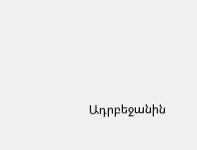Ադրբեջանին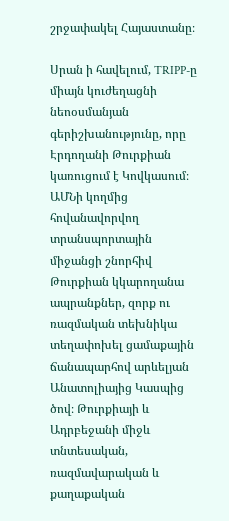շրջափակել Հայաստանը։

Սրան ի հավելում, TRIPP-ը միայն կուժեղացնի նեոօսմանյան գերիշխանությունը, որը Էրդողանի Թուրքիան կառուցում է Կովկասում։ ԱՄՆի կողմից հովանավորվող տրանսպորտային միջանցի շնորհիվ Թուրքիան կկարողանա ապրանքներ, զորք ու ռազմական տեխնիկա տեղափոխել ցամաքային ճանապարհով արևելյան Անատոլիայից Կասպից ծով։ Թուրքիայի և Ադրբեջանի միջև տնտեսական, ռազմավարական և քաղաքական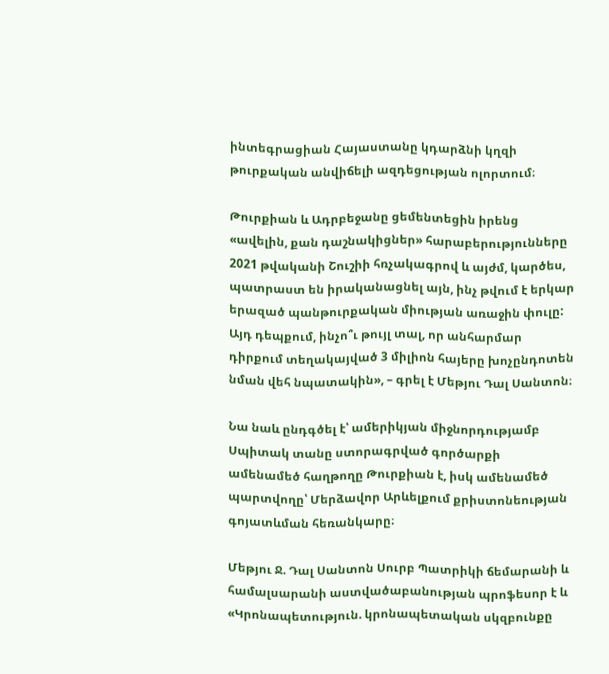ինտեգրացիան Հայաստանը կդարձնի կղզի թուրքական անվիճելի ազդեցության ոլորտում։

Թուրքիան և Ադրբեջանը ցեմենտեցին իրենց «ավելին, քան դաշնակիցներ» հարաբերությունները 2021 թվականի Շուշիի հռչակագրով և այժմ, կարծես, պատրաստ են իրականացնել այն, ինչ թվում է երկար երազած պանթուրքական միության առաջին փուլը: Այդ դեպքում, ինչո՞ւ թույլ տալ, որ անհարմար դիրքում տեղակայված 3 միլիոն հայերը խոչընդոտեն նման վեհ նպատակին», – գրել է Մեթյու Դալ Սանտոն։

Նա նաև ընդգծել է՝ ամերիկյան միջնորդությամբ Սպիտակ տանը ստորագրված գործարքի ամենամեծ հաղթողը Թուրքիան է, իսկ ամենամեծ պարտվողը՝ Մերձավոր Արևելքում քրիստոնեության գոյատևման հեռանկարը։

Մեթյու Ջ. Դալ Սանտոն Սուրբ Պատրիկի ճեմարանի և համալսարանի աստվածաբանության պրոֆեսոր է և «Կրոնապետություն. կրոնապետական սկզբունքը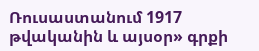Ռուսաստանում 1917 թվականին և այսօր» գրքի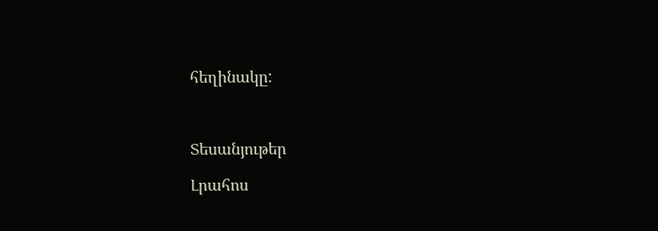հեղինակը:



Տեսանյութեր

Լրահոս